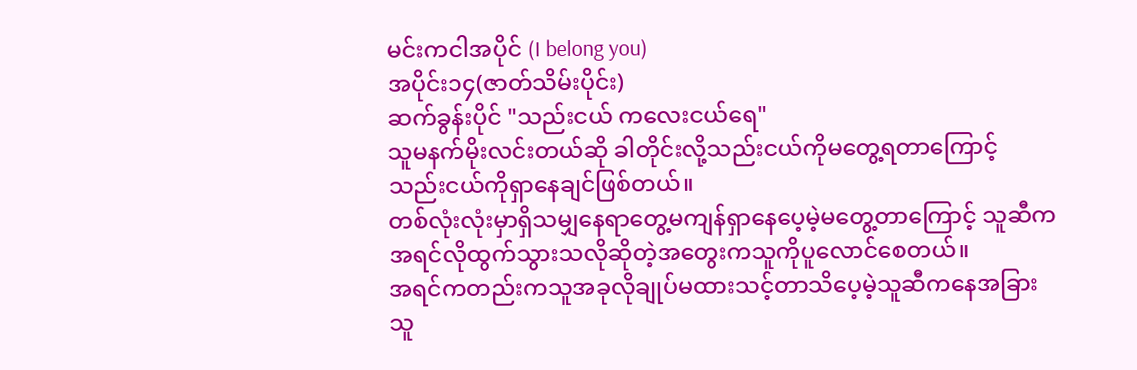မင်းကငါအပိုင် (I belong you)
အပိုင်း၁၄(ဇာတ်သိမ်းပိုင်း)
ဆက်ခွန်းပိုင် "သည်းငယ် ကလေးငယ်ရေ"
သူမနက်မိုးလင်းတယ်ဆို ခါတိုင်းလို့သည်းငယ်ကိုမတွေ့ရတာကြောင့် သည်းငယ်ကိုရှာနေချင်ဖြစ်တယ်။
တစ်လုံးလုံးမှာရှိသမျှနေရာတွေ့မကျန်ရှာနေပေ့မဲ့မတွေ့တာကြောင့် သူဆီကအရင်လိုထွက်သွားသလိုဆိုတဲ့အတွေးကသူကိုပူလောင်စေတယ်။
အရင်ကတည်းကသူအခုလိုချုပ်မထားသင့်တာသိပေ့မဲ့သူဆီကနေအခြားသူ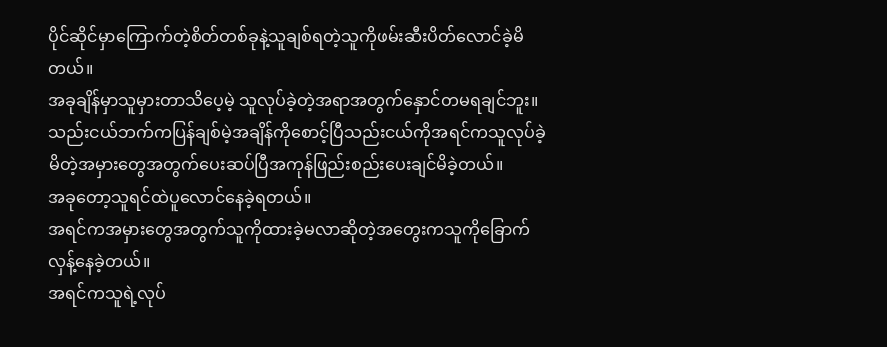ပိုင်ဆိုင်မှာကြောက်တဲ့စိတ်တစ်ခုနဲ့သူချစ်ရတဲ့သူကိုဖမ်းဆီးပိတ်လောင်ခဲ့မိတယ်။
အခုချိန်မှာသူမှားတာသိပေ့မဲ့ သူလုပ်ခဲ့တဲ့အရာအတွက်နှောင်တမရချင်ဘူး။
သည်းငယ်ဘက်ကပြန်ချစ်မဲ့အချိန်ကိုစောင့်ပြီသည်းငယ်ကိုအရင်ကသူလုပ်ခဲ့မိတဲ့အမှားတွေအတွက်ပေးဆပ်ပြီအကုန်ဖြည်းစည်းပေးချင်မိခဲ့တယ်။
အခုတော့သူရင်ထဲပူလောင်နေခဲ့ရတယ်။
အရင်ကအမှားတွေအတွက်သူကိုထားခဲ့မလာဆိုတဲ့အတွေးကသူကိုခြောက်လှန့်နေခဲ့တယ်။
အရင်ကသူရဲ့လုပ်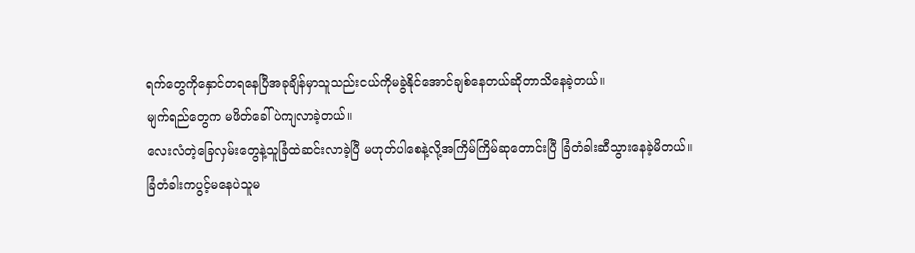ရက်တွေကိုနှောင်တရနေပြီအခုချိန်မှာသူသည်းငယ်ကိုမခွဲနိုင်အောင်ချစ်နေတယ်ဆိုတာသိနေခဲ့တယ်။
မျက်ရည်တွေက မဖိတ်ခေါ်ပဲကျလာခဲ့တယ်။
လေးလံတဲ့ခြေလှမ်းတွေနဲ့သူခြံထဲဆင်းလာခဲ့ပြီ မဟုတ်ပါစေနဲ့လို့အကြိမ်ကြိမ်ဆုတောင်းပြီ ခြံတံခါးဆီသွားနေခဲ့မိတယ်။
ခြံတံခါးကပွင့်မနေပဲသူမ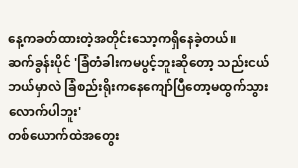နေ့ကခတ်ထားတဲ့အတိုင်းသော့ကရှိနေခဲ့တယ်။
ဆက်ခွန်းပိုင် 'ခြံတံခါးကမပွင့်ဘူးဆိုတော့ သည်းငယ်ဘယ်မှာလဲ ခြံစည်းရိုးကနေကျော်ပြီတော့မထွက်သွားလောက်ပါဘူး'
တစ်ယောက်ထဲအတွေး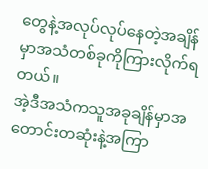တွေနဲ့အလုပ်လုပ်နေတဲ့အချိန်မှာအသံတစ်ခုကိုကြားလိုက်ရတယ်။
အဲ့ဒီအသံကသူအခုချိန်မှာအတောင်းတဆုံးနဲ့အကြာ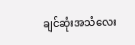ချင်ဆုံးအသံလေး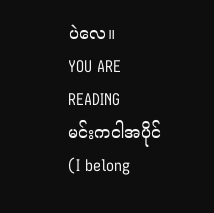ပဲလေ။
YOU ARE READING
မင်းကငါအပိုင်(I belong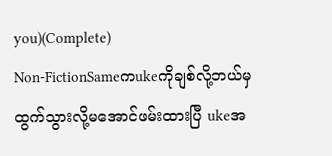you)(Complete)
Non-FictionSameကukeကိုချစ်လို့ဘယ်မှထွက်သွားလို့မအောင်ဖမ်းထားပြီ ukeအ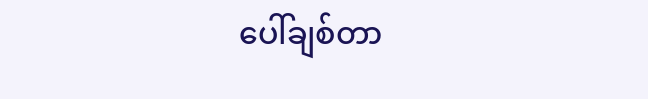ပေါ်ချစ်တာ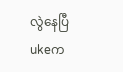လွဲနေပြီ ukeက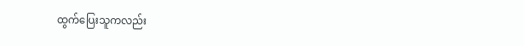ထွက်ပြေးသူကလည်း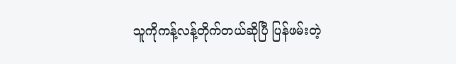သူကိုကန့်လန့်တိုက်တယ်ဆိုပြီ ပြန်ဖမ်းတဲ့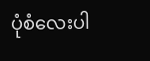ပုံစံလေးပါ